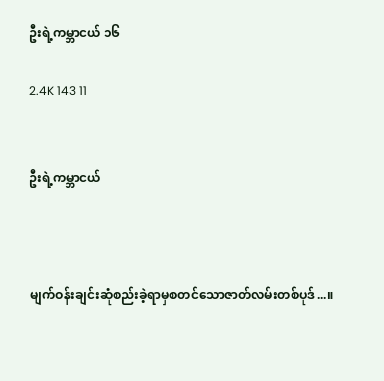ဦးရဲ့ကမ္ဘာငယ် ၁၆

2.4K 143 11


ဦးရဲ့ကမ္ဘာငယ်



မျက်ဝန်းချင်းဆုံစည်းခဲ့ရာမှစတင်သောဇာတ်လမ်းတစ်ပုဒ်...။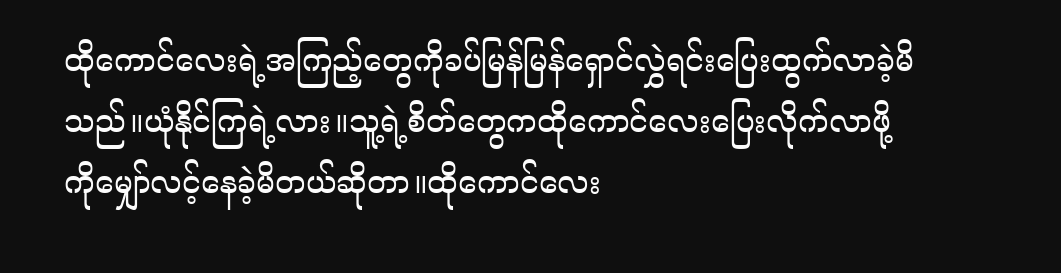ထိုကောင်လေးရဲ့အကြည့်တွေကိုခပ်မြန်မြန်ရှောင်လွှဲရင်းပြေးထွက်လာခဲ့မိသည်။ယုံနိုင်ကြရဲ့လား။သူ့ရဲ့စိတ်တွေကထိုကောင်လေးပြေးလိုက်လာဖို့ကိုမျှော်လင့်နေခဲ့မိတယ်ဆိုတာ။ထိုကောင်လေး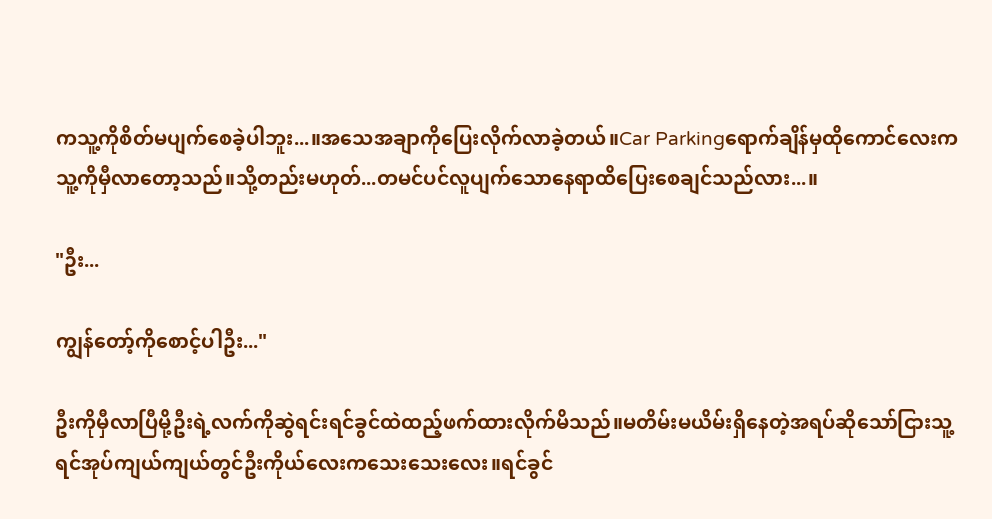ကသူ့ကိုစိတ်မပျက်စေခဲ့ပါဘူး...။အသေအချာကိုပြေးလိုက်လာခဲ့တယ်။Car Parkingရောက်ချိန်မှထိုကောင်လေးကသူ့ကိုမှီလာတော့သည်။သို့တည်းမဟုတ်...တမင်ပင်လူပျက်သောနေရာထိပြေးစေချင်သည်လား...။

"ဦး...

ကျွန်တော့်ကိုစောင့်ပါဦး..."

ဦးကိုမှီလာပြီမို့ဦးရဲ့လက်ကိုဆွဲရင်းရင်ခွင်ထဲထည့်ဖက်ထားလိုက်မိသည်။မတိမ်းမယိမ်းရှိနေတဲ့အရပ်ဆိုသော်ငြားသူ့ရင်အုပ်ကျယ်ကျယ်တွင်ဦးကိုယ်လေးကသေးသေးလေး။ရင်ခွင်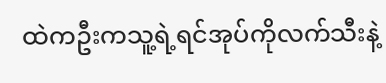ထဲကဦးကသူ့ရဲ့ရင်အုပ်ကိုလက်သီးနဲ့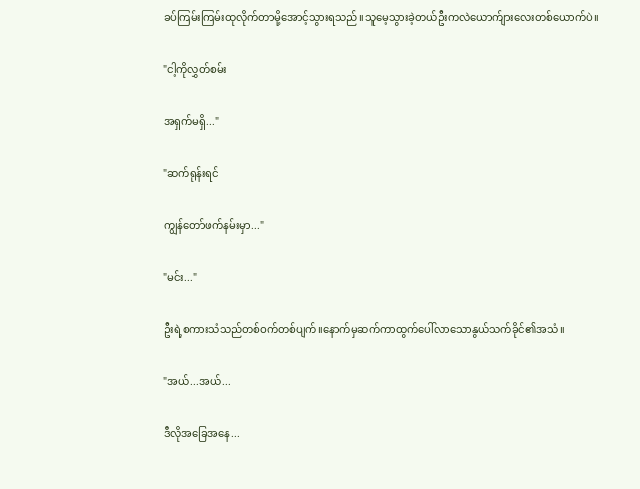ခပ်ကြမ်းကြမ်းထုလိုက်တာမို့အောင့်သွားရသည်။သူမေ့သွားခဲ့တယ်ဦးကလဲယောက်ျားလေးတစ်ယောက်ပဲ။

"ငါ့ကိုလွှတ်စမ်း

အရှက်မရှိ..."

"ဆက်ရုန်းရင်

ကျွန်တော်ဖက်နမ်းမှာ..."

"မင်း..."

ဦးရဲ့စကားသံသည်တစ်ဝက်တစ်ပျက်။နောက်မှဆက်ကာထွက်ပေါ်လာသောနွယ်သက်ခိုင်၏အသံ။

"အယ်...အယ်...

ဒီလိုအခြေအနေ...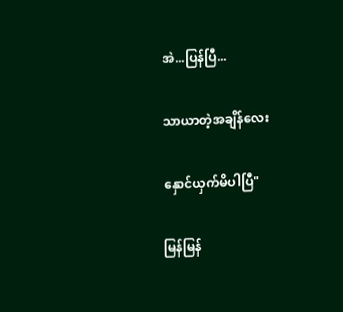အဲ...ပြန်ပြီ...

သာယာတဲ့အချိန်လေး

နှောင်ယှက်မိပါပြီ"

မြန်မြန်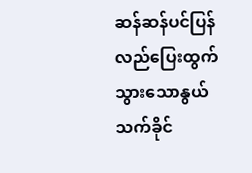ဆန်ဆန်ပင်ပြန်လည်ပြေးထွက်သွားသောနွယ်သက်ခိုင်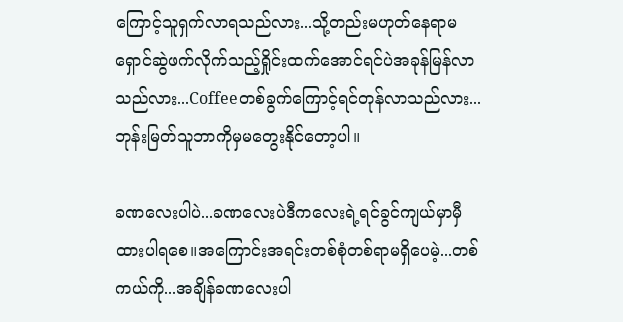ကြောင့်သူရှက်လာရသည်လား...သို့တည်းမဟုတ်နေရာမရှောင်ဆွဲဖက်လိုက်သည့်ရှိုင်းထက်အောင်ရင်ပဲအခုန်မြန်လာသည်လား...Coffeeတစ်ခွက်ကြောင့်ရင်တုန်လာသည်လား...ဘုန်းမြတ်သူဘာကိုမှမတွေးနိုင်တော့ပါ။

ခဏလေးပါပဲ...ခဏလေးပဲဒီကလေးရဲ့ရင်ခွင်ကျယ်မှာမှီထားပါရစေ။အကြောင်းအရင်းတစ်စုံတစ်ရာမရှိပေမဲ့...တစ်ကယ်ကို...အချိန်ခဏလေးပါ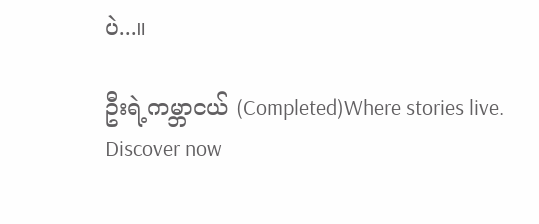ပဲ...။

ဦးရဲ့ကမ္ဘာငယ် (Completed)Where stories live. Discover now